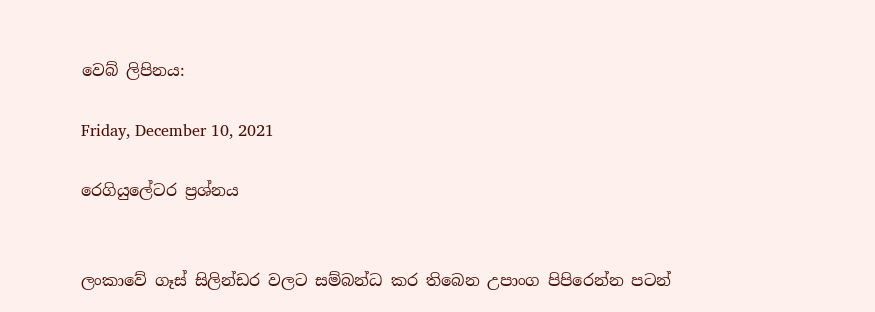වෙබ් ලිපිනය:

Friday, December 10, 2021

රෙගියුලේටර ප්‍රශ්නය


ලංකාවේ ගෑස් සිලින්ඩර වලට සම්බන්ධ කර තිබෙන උපාංග පිපිරෙන්න පටන්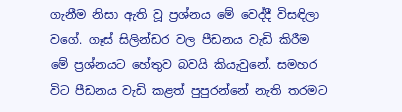ගැනීම නිසා ඇති වූ ප්‍රශ්නය මේ වෙද්දී විසඳිලා වගේ. ගෑස් සිලින්ඩර වල පීඩනය වැඩි කිරීම මේ ප්‍රශ්නයට හේතුව බවයි කියැවුනේ. සමහර විට පීඩනය වැඩි කළත් පුපුරන්නේ නැති තරමට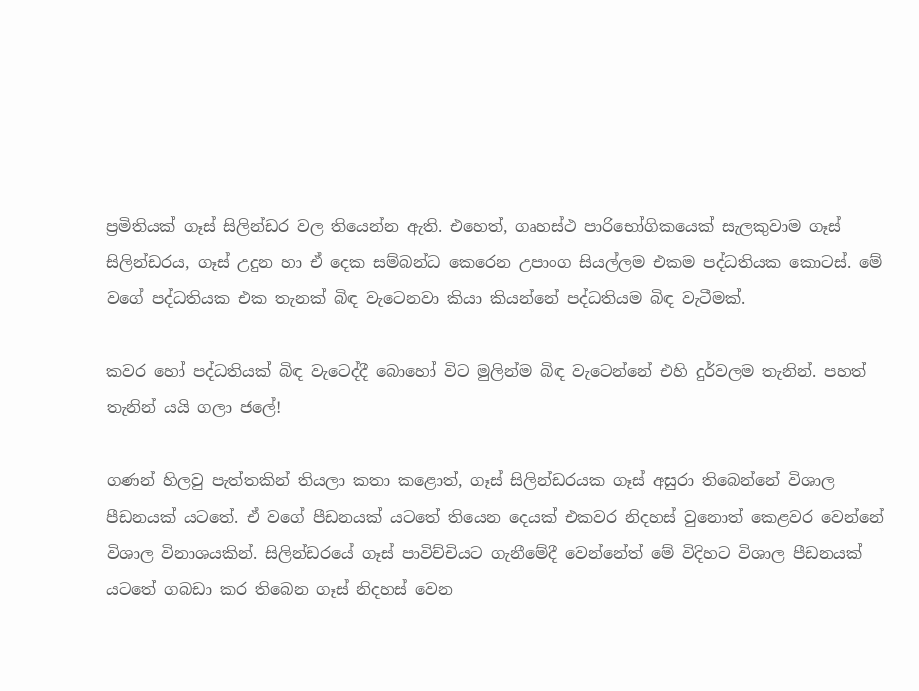ප්‍රමිතියක් ගෑස් සිලින්ඩර වල තියෙන්න ඇති. එහෙත්, ගෘහස්ථ පාරිභෝගිකයෙක් සැලකුවාම ගෑස් සිලින්ඩරය, ගෑස් උදුන හා ඒ දෙක සම්බන්ධ කෙරෙන උපාංග සියල්ලම එකම පද්ධතියක කොටස්. මේ වගේ පද්ධතියක එක තැනක් බිඳ වැටෙනවා කියා කියන්නේ පද්ධතියම බිඳ වැටීමක්.

කවර හෝ පද්ධතියක් බිඳ වැටෙද්දී බොහෝ විට මුලින්ම බිඳ වැටෙන්නේ එහි දුර්වලම තැනින්. පහත් තැනින් යයි ගලා ජලේ!

ගණන් හිලවු පැත්තකින් තියලා කතා කළොත්, ගෑස් සිලින්ඩරයක ගෑස් අසුරා තිබෙන්නේ විශාල පීඩනයක් යටතේ. ඒ වගේ පීඩනයක් යටතේ තියෙන දෙයක් එකවර නිදහස් වුනොත් කෙළවර වෙන්නේ විශාල විනාශයකින්. සිලින්ඩරයේ ගෑස් පාවිච්චියට ගැනීමේදී වෙන්නේත් මේ විදිහට විශාල පීඩනයක් යටතේ ගබඩා කර තිබෙන ගෑස් නිදහස් වෙන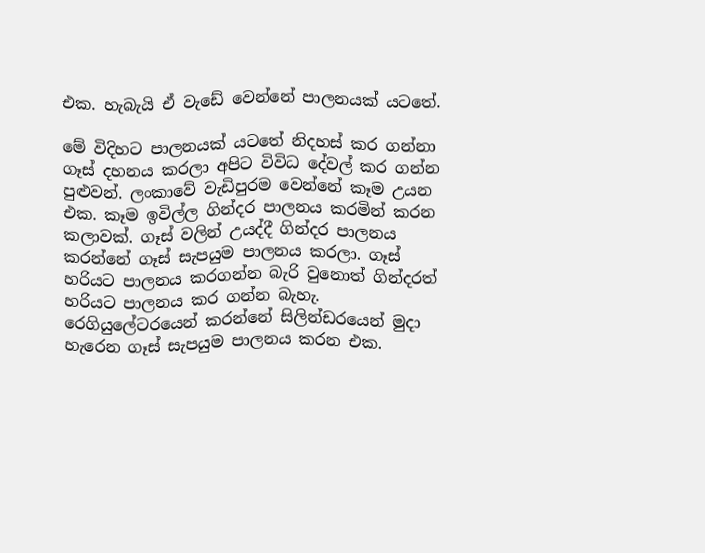එක. හැබැයි ඒ වැඩේ වෙන්නේ පාලනයක් යටතේ.

මේ විදිහට පාලනයක් යටතේ නිදහස් කර ගන්නා ගෑස් දහනය කරලා අපිට විවිධ දේවල් කර ගන්න පුළුවන්. ලංකාවේ වැඩිපුරම වෙන්නේ කෑම උයන එක. කෑම ඉවිල්ල ගින්දර පාලනය කරමින් කරන කලාවක්. ගෑස් වලින් උයද්දී ගින්දර පාලනය කරන්නේ ගෑස් සැපයුම පාලනය කරලා. ගෑස් හරියට පාලනය කරගන්න බැරි වුනොත් ගින්දරත් හරියට පාලනය කර ගන්න බැහැ. රෙගියුලේටරයෙන් කරන්නේ සිලින්ඩරයෙන් මුදා හැරෙන ගෑස් සැපයුම පාලනය කරන එක.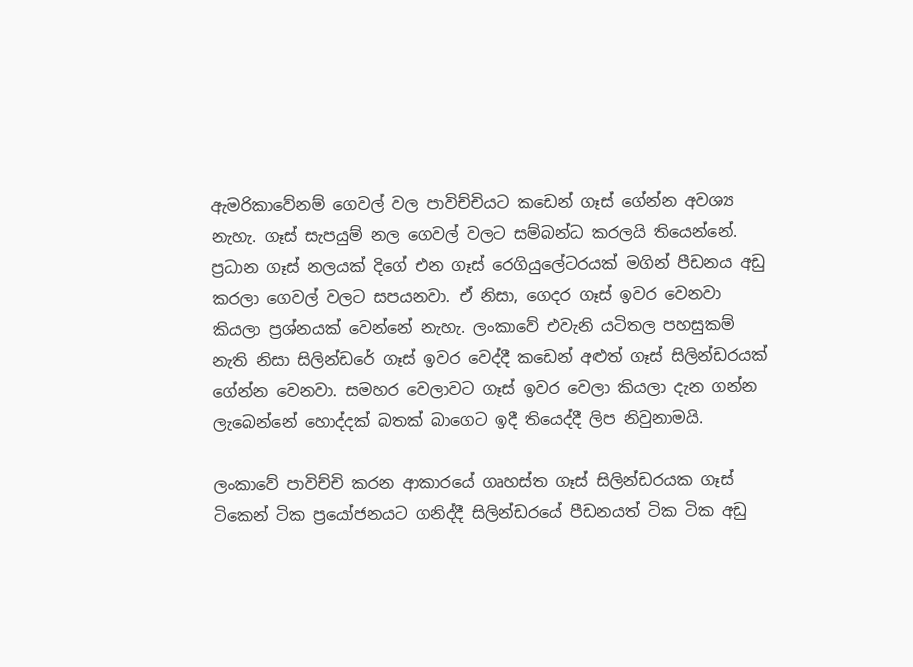ඇමරිකාවේනම් ගෙවල් වල පාවිච්චියට කඩෙන් ගෑස් ගේන්න අවශ්‍ය නැහැ. ගෑස් සැපයුම් නල ගෙවල් වලට සම්බන්ධ කරලයි තියෙන්නේ. ප්‍රධාන ගෑස් නලයක් දිගේ එන ගෑස් රෙගියුලේටරයක් මගින් පීඩනය අඩු කරලා ගෙවල් වලට සපයනවා. ඒ නිසා, ගෙදර ගෑස් ඉවර වෙනවා කියලා ප්‍රශ්නයක් වෙන්නේ නැහැ. ලංකාවේ එවැනි යටිතල පහසුකම් නැති නිසා සිලින්ඩරේ ගෑස් ඉවර වෙද්දී කඩෙන් අළුත් ගෑස් සිලින්ඩරයක් ගේන්න වෙනවා. සමහර වෙලාවට ගෑස් ඉවර වෙලා කියලා දැන ගන්න ලැබෙන්නේ හොද්දක් බතක් බාගෙට ඉදී තියෙද්දී ලිප නිවුනාමයි.

ලංකාවේ පාවිච්චි කරන ආකාරයේ ගෘහස්ත ගෑස් සිලින්ඩරයක ගෑස් ටිකෙන් ටික ප්‍රයෝජනයට ගනිද්දී සිලින්ඩරයේ පීඩනයත් ටික ටික අඩු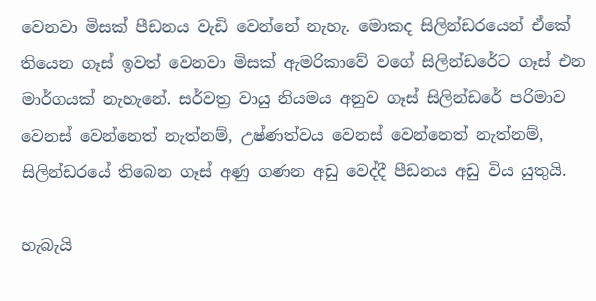වෙනවා මිසක් පීඩනය වැඩි වෙන්නේ නැහැ. මොකද සිලින්ඩරයෙන් ඒකේ තියෙන ගෑස් ඉවත් වෙනවා මිසක් ඇමරිකාවේ වගේ සිලින්ඩරේට ගෑස් එන මාර්ගයක් නැහැනේ. සර්වත්‍ර වායු නියමය අනුව ගෑස් සිලින්ඩරේ පරිමාව වෙනස් වෙන්නෙත් නැත්නම්, උෂ්ණත්වය වෙනස් වෙන්නෙත් නැත්නම්, සිලින්ඩරයේ තිබෙන ගෑස් අණු ගණන අඩු වෙද්දී පීඩනය අඩු විය යුතුයි.

හැබැයි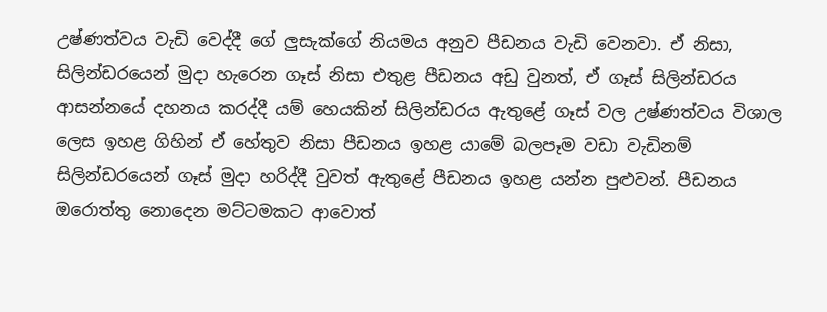උෂ්ණත්වය වැඩි වෙද්දී ගේ ලුසැක්ගේ නියමය අනුව පීඩනය වැඩි වෙනවා. ඒ නිසා, සිලින්ඩරයෙන් මුදා හැරෙන ගෑස් නිසා එතුළ පීඩනය අඩු වුනත්, ඒ ගෑස් සිලින්ඩරය ආසන්නයේ දහනය කරද්දී යම් හෙයකින් සිලින්ඩරය ඇතුළේ ගෑස් වල උෂ්ණත්වය විශාල ලෙස ඉහළ ගිහින් ඒ හේතුව නිසා පීඩනය ඉහළ යාමේ බලපෑම වඩා වැඩිනම් සිලින්ඩරයෙන් ගෑස් මුදා හරිද්දී වුවත් ඇතුළේ පීඩනය ඉහළ යන්න පුළුවන්. පීඩනය ඔරොත්තු නොදෙන මට්ටමකට ආවොත්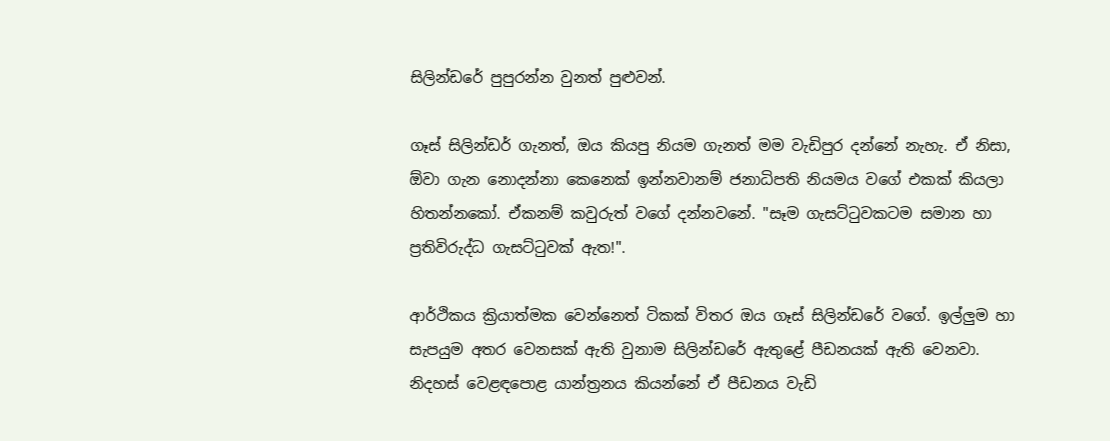සිලින්ඩරේ පුපුරන්න වුනත් පුළුවන්.

ගෑස් සිලින්ඩර් ගැනත්, ඔය කියපු නියම ගැනත් මම වැඩිපුර දන්නේ නැහැ. ඒ නිසා, ඕවා ගැන නොදන්නා කෙනෙක් ඉන්නවානම් ජනාධිපති නියමය වගේ එකක් කියලා හිතන්නකෝ. ඒකනම් කවුරුත් වගේ දන්නවනේ. "සෑම ගැසට්ටුවකටම සමාන හා ප්‍රතිවිරුද්ධ ගැසට්ටුවක් ඇත!".

ආර්ථිකය ක්‍රියාත්මක වෙන්නෙත් ටිකක් විතර ඔය ගෑස් සිලින්ඩරේ වගේ. ඉල්ලුම හා සැපයුම අතර වෙනසක් ඇති වුනාම සිලින්ඩරේ ඇතුළේ පීඩනයක් ඇති වෙනවා. නිදහස් වෙළඳපොළ යාන්ත්‍රනය කියන්නේ ඒ පීඩනය වැඩි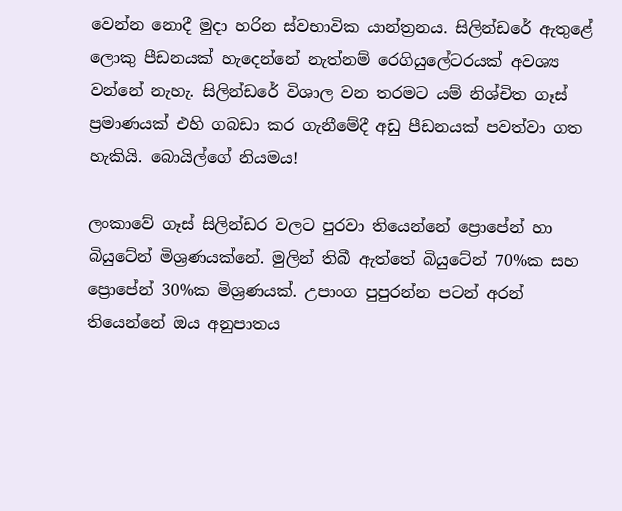වෙන්න නොදී මුදා හරින ස්වභාවික යාන්ත්‍රනය. සිලින්ඩරේ ඇතුළේ ලොකු පීඩනයක් හැදෙන්නේ නැත්නම් රෙගියුලේටරයක් අවශ්‍ය වන්නේ නැහැ. සිලින්ඩරේ විශාල වන තරමට යම් නිශ්චිත ගෑස් ප්‍රමාණයක් එහි ගබඩා කර ගැනීමේදී අඩු පීඩනයක් පවත්වා ගත හැකියි. බොයිල්ගේ නියමය!

ලංකාවේ ගෑස් සිලින්ඩර වලට පුරවා තියෙන්නේ ප්‍රොපේන් හා බියුටේන් මිශ්‍රණයක්නේ. මුලින් තිබී ඇත්තේ බියුටේන් 70%ක සහ ප්‍රොපේන් 30%ක මිශ්‍රණයක්. උපාංග පුපුරන්න පටන් අරන් තියෙන්නේ ඔය අනුපාතය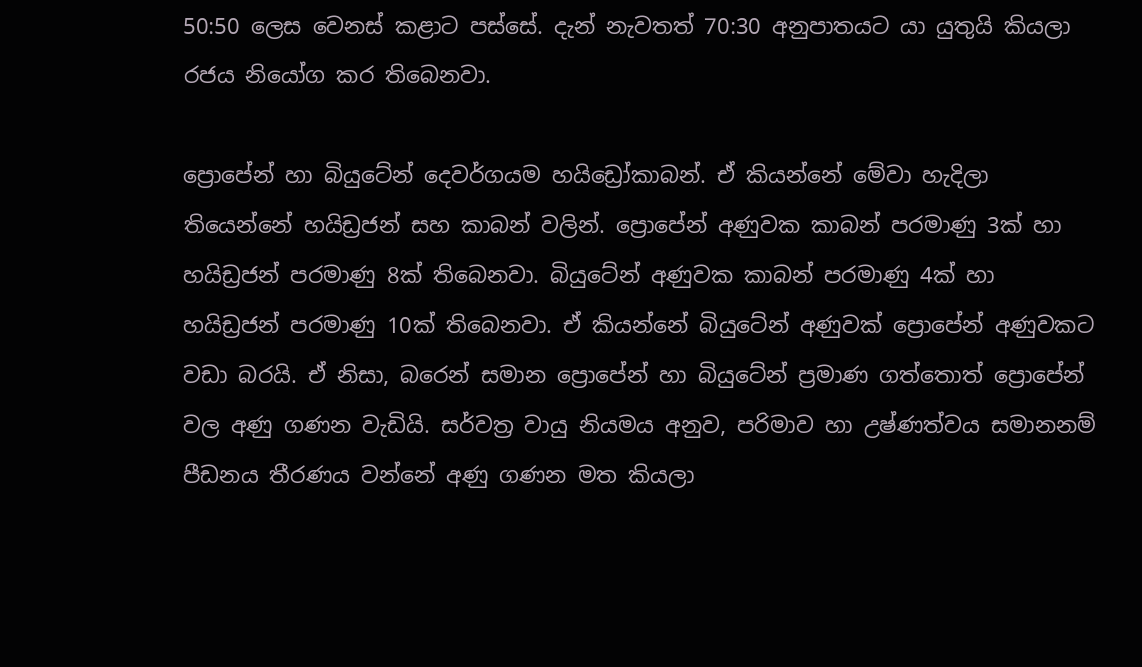50:50 ලෙස වෙනස් කළාට පස්සේ. දැන් නැවතත් 70:30 අනුපාතයට යා යුතුයි කියලා රජය නියෝග කර තිබෙනවා.

ප්‍රොපේන් හා බියුටේන් දෙවර්ගයම හයිඩ්‍රෝකාබන්. ඒ කියන්නේ මේවා හැදිලා තියෙන්නේ හයිඩ්‍රජන් සහ කාබන් වලින්. ප්‍රොපේන් අණුවක කාබන් පරමාණු 3ක් හා හයිඩ්‍රජන් පරමාණු 8ක් තිබෙනවා. බියුටේන් අණුවක කාබන් පරමාණු 4ක් හා හයිඩ්‍රජන් පරමාණු 10ක් තිබෙනවා. ඒ කියන්නේ බියුටේන් අණුවක් ප්‍රොපේන් අණුවකට වඩා බරයි. ඒ නිසා, බරෙන් සමාන ප්‍රොපේන් හා බියුටේන් ප්‍රමාණ ගත්තොත් ප්‍රොපේන් වල අණු ගණන වැඩියි. සර්වත්‍ර වායු නියමය අනුව, පරිමාව හා උෂ්ණත්වය සමානනම් පීඩනය තීරණය වන්නේ අණු ගණන මත කියලා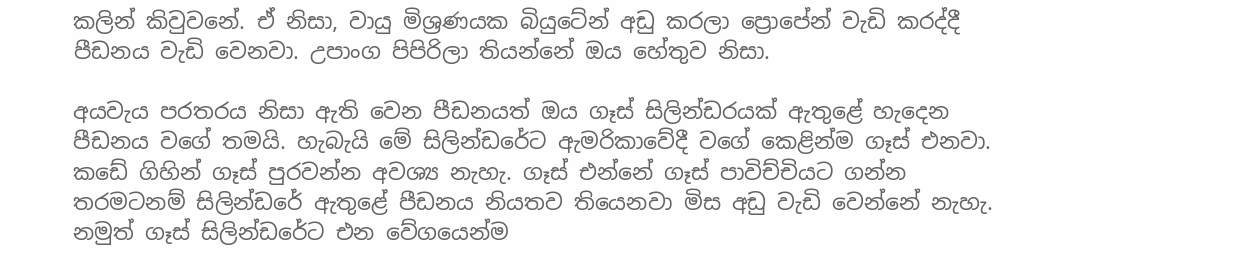කලින් කිවුවනේ. ඒ නිසා, වායු මිශ්‍රණයක බියුටේන් අඩු කරලා ප්‍රොපේන් වැඩි කරද්දී පීඩනය වැඩි වෙනවා. උපාංග පිපිරිලා තියන්නේ ඔය හේතුව නිසා.

අයවැය පරතරය නිසා ඇති වෙන පීඩනයත් ඔය ගෑස් සිලින්ඩරයක් ඇතුළේ හැදෙන පීඩනය වගේ තමයි. හැබැයි මේ සිලින්ඩරේට ඇමරිකාවේදී වගේ කෙළින්ම ගෑස් එනවා. කඩේ ගිහින් ගෑස් පුරවන්න අවශ්‍ය නැහැ. ගෑස් එන්නේ ගෑස් පාවිච්චියට ගන්න තරමටනම් සිලින්ඩරේ ඇතුළේ පීඩනය නියතව තියෙනවා මිස අඩු වැඩි වෙන්නේ නැහැ. නමුත් ගෑස් සිලින්ඩරේට එන වේගයෙන්ම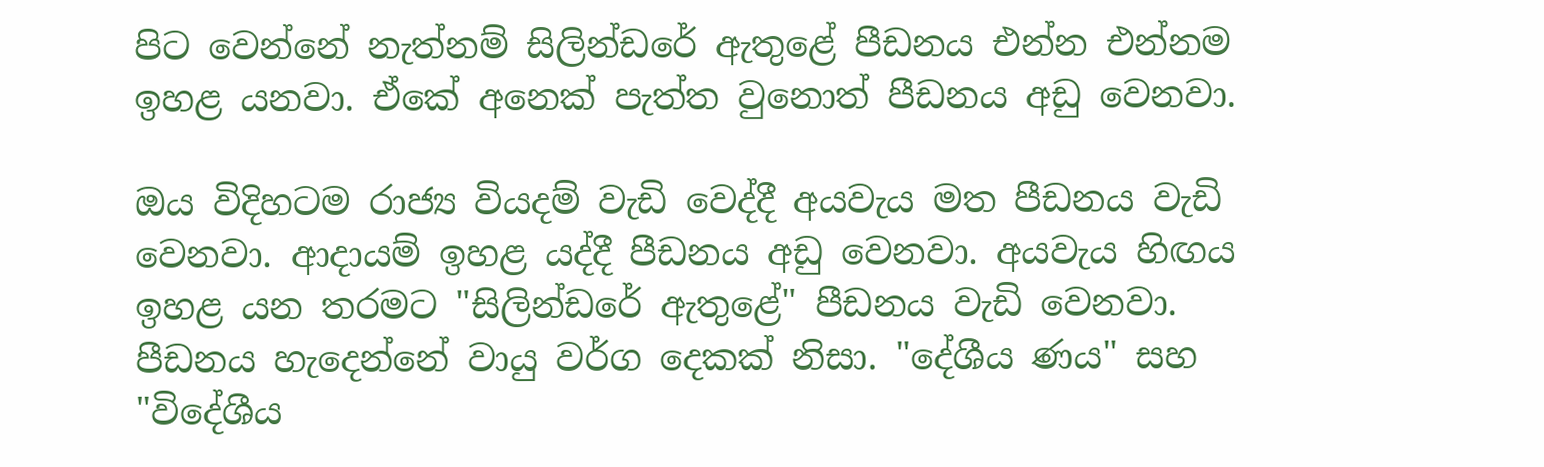පිට වෙන්නේ නැත්නම් සිලින්ඩරේ ඇතුළේ පීඩනය එන්න එන්නම ඉහළ යනවා. ඒකේ අනෙක් පැත්ත වුනොත් පීඩනය අඩු වෙනවා.

ඔය විදිහටම රාජ්‍ය වියදම් වැඩි වෙද්දී අයවැය මත පීඩනය වැඩි වෙනවා. ආදායම් ඉහළ යද්දී පීඩනය අඩු වෙනවා. අයවැය හිඟය ඉහළ යන තරමට "සිලින්ඩරේ ඇතුළේ" පීඩනය වැඩි වෙනවා. පීඩනය හැදෙන්නේ වායු වර්ග දෙකක් නිසා. "දේශීය ණය" සහ "විදේශීය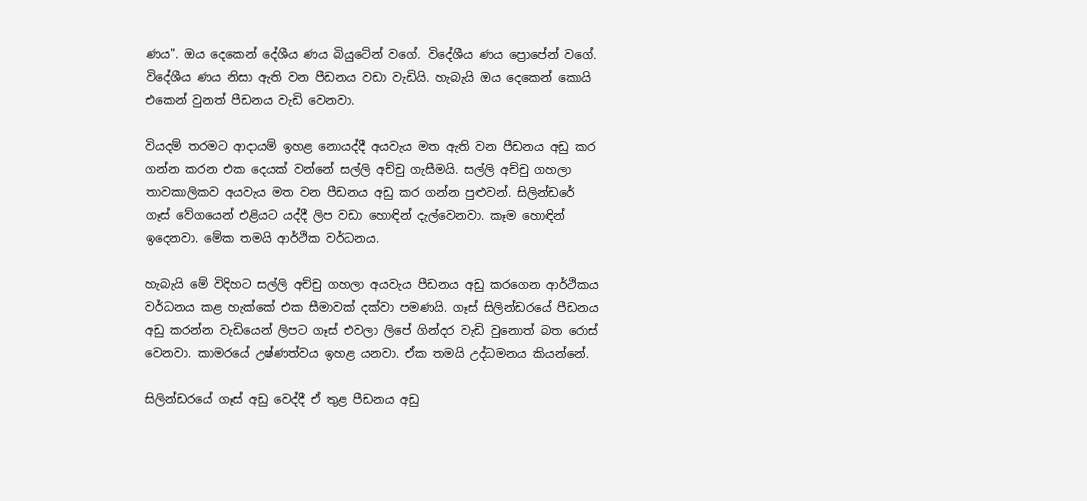ණය". ඔය දෙකෙන් දේශීය ණය බියුටේන් වගේ. විදේශීය ණය ප්‍රොපේන් වගේ. විදේශීය ණය නිසා ඇති වන පීඩනය වඩා වැඩියි. හැබැයි ඔය දෙකෙන් කොයි එකෙන් වුනත් පීඩනය වැඩි වෙනවා.

වියදම් තරමට ආදායම් ඉහළ නොයද්දී අයවැය මත ඇති වන පීඩනය අඩු කර ගන්න කරන එක දෙයක් වන්නේ සල්ලි අච්චු ගැසීමයි. සල්ලි අච්චු ගහලා තාවකාලිකව අයවැය මත වන පීඩනය අඩු කර ගන්න පුළුවන්. සිලින්ඩරේ ගෑස් වේගයෙන් එළියට යද්දී ලිප වඩා හොඳින් දැල්වෙනවා. කෑම හොඳින් ඉදෙනවා. මේක තමයි ආර්ථික වර්ධනය.

හැබැයි මේ විදිහට සල්ලි අච්චු ගහලා අයවැය පීඩනය අඩු කරගෙන ආර්ථිකය වර්ධනය කළ හැක්කේ එක සීමාවක් දක්වා පමණයි. ගෑස් සිලින්ඩරයේ පීඩනය අඩු කරන්න වැඩියෙන් ලිපට ගෑස් එවලා ලිපේ ගින්දර වැඩි වුනොත් බත රොස් වෙනවා. කාමරයේ උෂ්ණත්වය ඉහළ යනවා. ඒක තමයි උද්ධමනය කියන්නේ.

සිලින්ඩරයේ ගෑස් අඩු වෙද්දී ඒ තුළ පීඩනය අඩු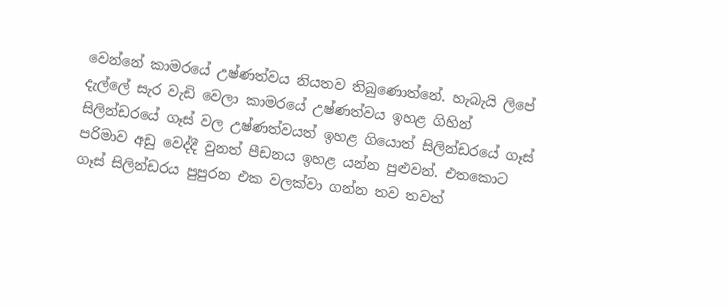වෙන්නේ කාමරයේ උෂ්ණත්වය නියතව තිබුණොත්නේ. හැබැයි ලිපේ දැල්ලේ සැර වැඩි වෙලා කාමරයේ උෂ්ණත්වය ඉහළ ගිහින් සිලින්ඩරයේ ගෑස් වල උෂ්ණත්වයත් ඉහළ ගියොත් සිලින්ඩරයේ ගෑස් පරිමාව අඩු වෙද්දී වුනත් පීඩනය ඉහළ යන්න පුළුවන්. එතකොට ගෑස් සිලින්ඩරය පුපුරන එක වලක්වා ගන්න තව තවත්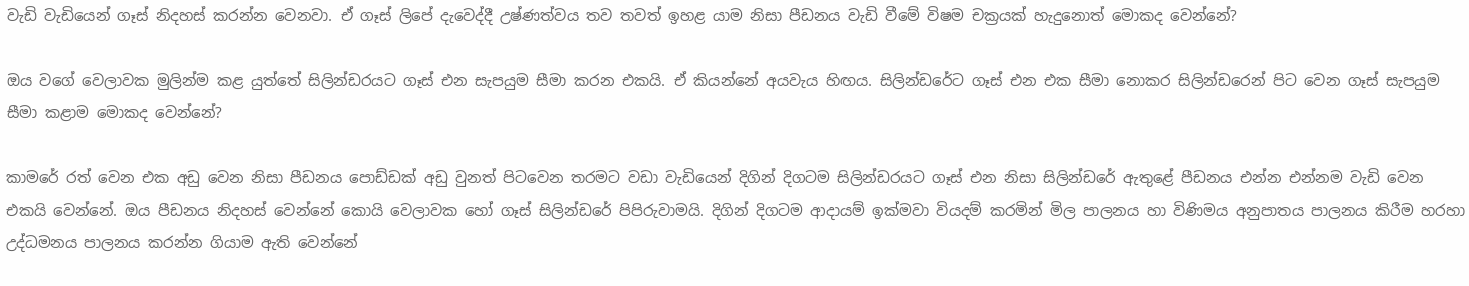වැඩි වැඩියෙන් ගෑස් නිදහස් කරන්න වෙනවා. ඒ ගෑස් ලිපේ දැවෙද්දී උෂ්ණත්වය තව තවත් ඉහළ යාම නිසා පීඩනය වැඩි වීමේ විෂම චක්‍රයක් හැදුනොත් මොකද වෙන්නේ?

ඔය වගේ වෙලාවක මුලින්ම කළ යුත්තේ සිලින්ඩරයට ගෑස් එන සැපයුම සීමා කරන එකයි. ඒ කියන්නේ අයවැය හිඟය. සිලින්ඩරේට ගෑස් එන එක සීමා නොකර සිලින්ඩරෙන් පිට වෙන ගෑස් සැපයුම සීමා කළාම මොකද වෙන්නේ?

කාමරේ රත් වෙන එක අඩු වෙන නිසා පීඩනය පොඩ්ඩක් අඩු වුනත් පිටවෙන තරමට වඩා වැඩියෙන් දිගින් දිගටම සිලින්ඩරයට ගෑස් එන නිසා සිලින්ඩරේ ඇතුළේ පීඩනය එන්න එන්නම වැඩි වෙන එකයි වෙන්නේ. ඔය පීඩනය නිදහස් වෙන්නේ කොයි වෙලාවක හෝ ගෑස් සිලින්ඩරේ පිපිරුවාමයි. දිගින් දිගටම ආදායම් ඉක්මවා වියදම් කරමින් මිල පාලනය හා විණිමය අනුපාතය පාලනය කිරීම හරහා උද්ධමනය පාලනය කරන්න ගියාම ඇති වෙන්නේ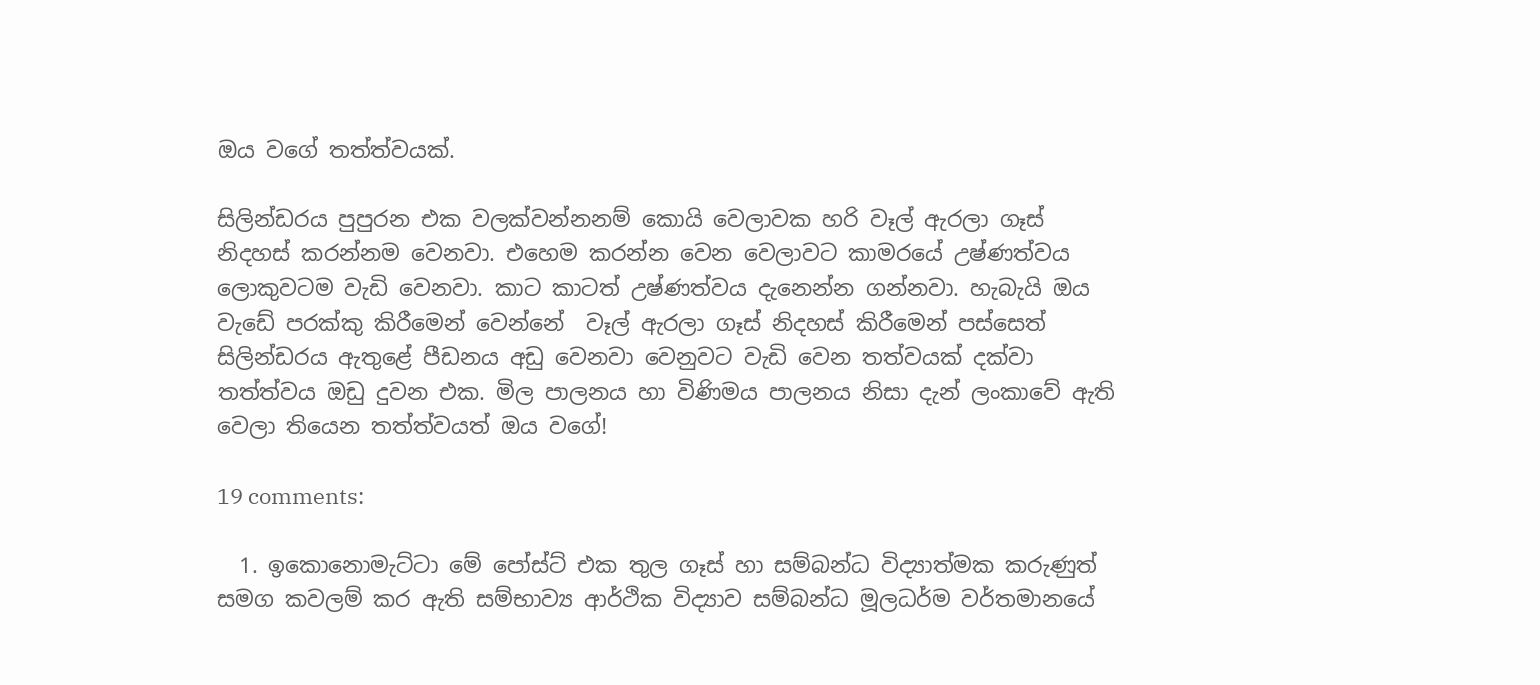ඔය වගේ තත්ත්වයක්.

සිලින්ඩරය පුපුරන එක වලක්වන්නනම් කොයි වෙලාවක හරි වෑල් ඇරලා ගෑස් නිදහස් කරන්නම වෙනවා. එහෙම කරන්න වෙන වෙලාවට කාමරයේ උෂ්ණත්වය ලොකුවටම වැඩි වෙනවා. කාට කාටත් උෂ්ණත්වය දැනෙන්න ගන්නවා. හැබැයි ඔය වැඩේ පරක්කු කිරීමෙන් වෙන්නේ  වෑල් ඇරලා ගෑස් නිදහස් කිරීමෙන් පස්සෙත් සිලින්ඩරය ඇතුළේ පීඩනය අඩු වෙනවා වෙනුවට වැඩි වෙන තත්වයක් දක්වා තත්ත්වය ඔඩු දුවන එක. මිල පාලනය හා විණිමය පාලනය නිසා දැන් ලංකාවේ ඇති වෙලා තියෙන තත්ත්වයත් ඔය වගේ!

19 comments:

  1. ඉකොනොමැට්ටා මේ පෝස්ට් එක තුල ගෑස් හා සම්බන්ධ විද්‍යාත්මක කරුණුත් සමග කවලම් කර ඇති සම්භාව්‍ය ආර්ථික විද්‍යාව සම්බන්ධ මූලධර්ම වර්තමානයේ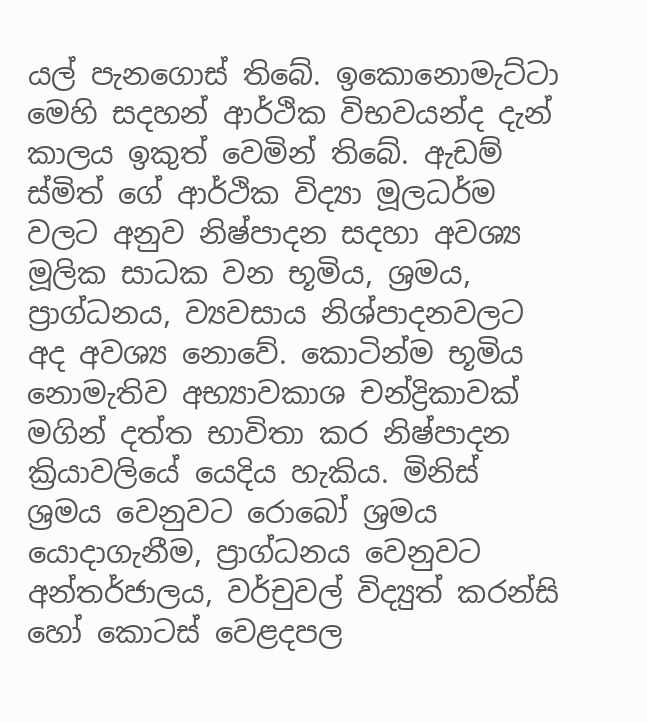යල් පැනගොස් තිබේ. ඉකොනොමැට්ටා මෙහි සදහන් ආර්ථික විභවයන්ද දැන් කාලය ඉකුත් වෙමින් තිබේ. ඇඩම් ස්මිත් ගේ ආර්ථික විද්‍යා මූලධර්ම වලට අනුව නිෂ්පාදන සදහා අවශ්‍ය මූලික සාධක වන භූමිය, ශ්‍රමය, ප්‍රාග්ධනය, ව්‍යවසාය නිශ්පාදනවලට අද අවශ්‍ය නොවේ. කොටින්ම භූමිය නොමැතිව අභ්‍යාවකාශ චන්ද්‍රිකාවක් මගින් දත්ත භාවිතා කර නිෂ්පාදන ක්‍රියාවලියේ යෙදිය හැකිය. මිනිස් ශ්‍රමය වෙනුවට රොබෝ ශ්‍රමය යොදාගැනීම, ප්‍රාග්ධනය වෙනුවට අන්තර්ජාලය, වර්චුවල් විද්‍යුත් කරන්සි හෝ කොටස් වෙළදපල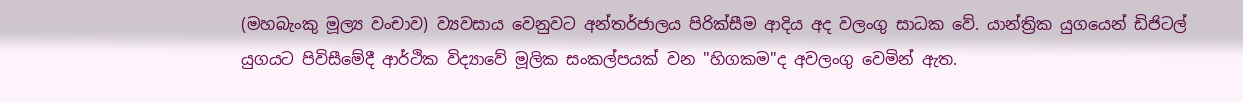(මහබැංකු මූල්‍ය වංචාව) ව්‍යවසාය වෙනුවට අන්තර්ජාලය පිරික්සීම ආදිය අද වලංගු සාධක වේ. යාන්ත්‍රික යුගයෙන් ඩිජිටල් යුගයට පිවිසීමේදී ආර්ථික විද්‍යාවේ මූලික සංකල්පයක් වන "හිගකම"ද අවලංගු වෙමින් ඇත.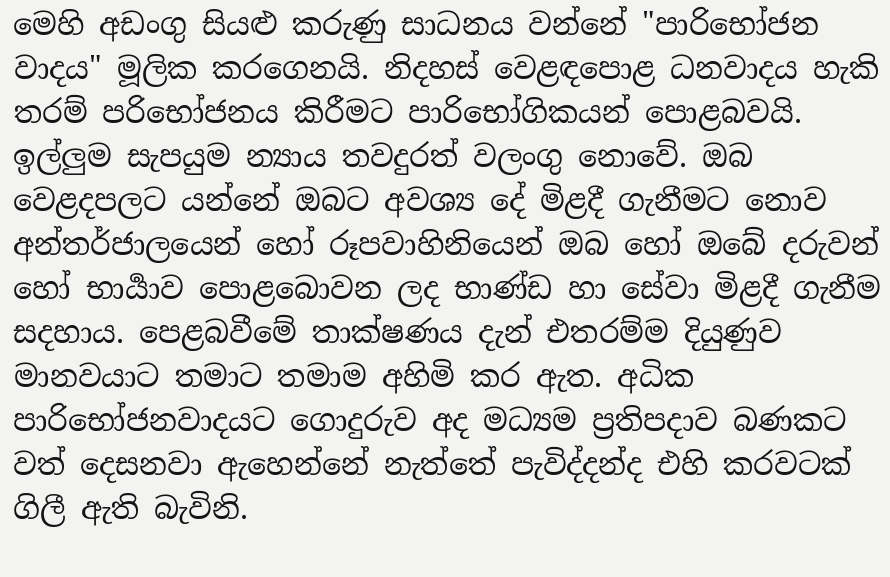මෙහි අඩංගු සියළු කරුණු සාධනය වන්නේ "පාරිභෝජන වාදය" මූලික කරගෙනයි. නිදහස් වෙළඳපොළ ධනවාදය හැකි තරම් පරිභෝජනය කිරීමට පාරිභෝගිකයන් පොළබවයි. ඉල්ලුම සැපයුම න්‍යාය තවදුරත් වලංගු නොවේ. ඔබ වෙළදපලට යන්නේ ඔබට අවශ්‍ය දේ මිළදී ගැනීමට නොව අන්තර්ජාලයෙන් හෝ රූපවාහිනියෙන් ඔබ හෝ ඔබේ දරුවන් හෝ භාර්‍යාව පොළබොවන ලද භාණ්ඩ හා සේවා මිළදී ගැනීම සදහාය. පෙළබවීමේ තාක්ෂණය දැන් එතරම්ම දියුණුව මානවයාට තමාට තමාම අහිමි කර ඇත. අධික පාරිභෝජනවාදයට ගොදුරුව අද මධ්‍යම ප්‍රතිපදාව බණකට වත් දෙසනවා ඇහෙන්නේ නැත්තේ පැවිද්දන්ද එහි කරවටක් ගිලී ඇති බැවිනි.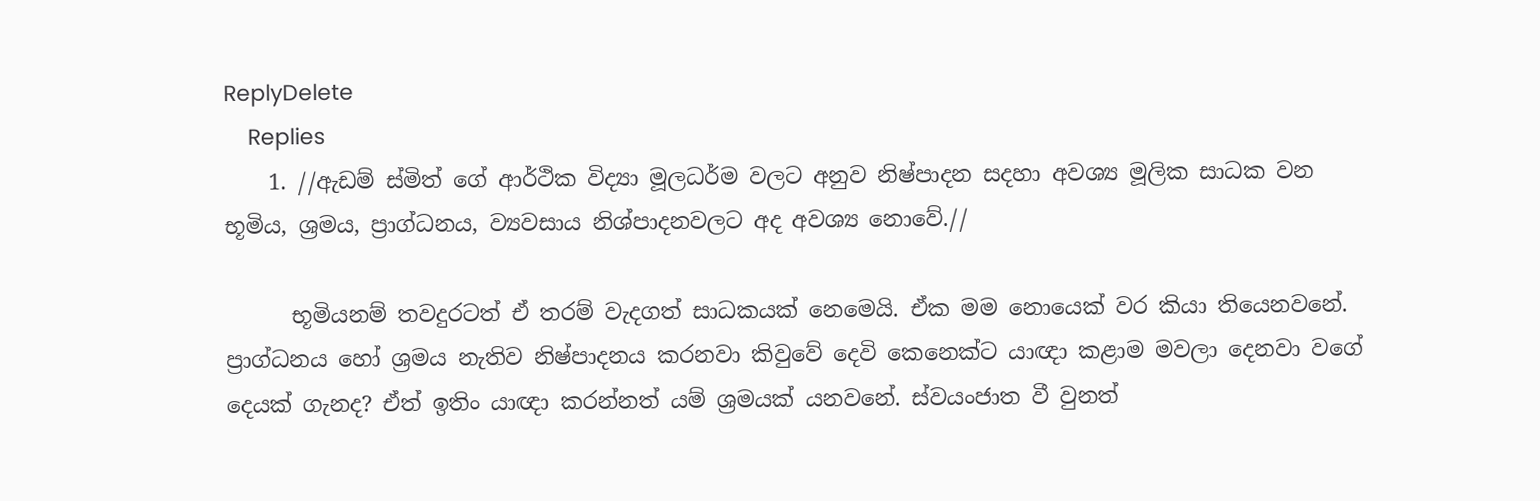ReplyDelete
    Replies
    1. //ඇඩම් ස්මිත් ගේ ආර්ථික විද්‍යා මූලධර්ම වලට අනුව නිෂ්පාදන සදහා අවශ්‍ය මූලික සාධක වන භූමිය, ශ්‍රමය, ප්‍රාග්ධනය, ව්‍යවසාය නිශ්පාදනවලට අද අවශ්‍ය නොවේ.//

      භූමියනම් තවදුරටත් ඒ තරම් වැදගත් සාධකයක් නෙමෙයි. ඒක මම නොයෙක් වර කියා තියෙනවනේ. ප්‍රාග්ධනය හෝ ශ්‍රමය නැතිව නිෂ්පාදනය කරනවා කිවුවේ දෙවි කෙනෙක්ට යාඥා කළාම මවලා දෙනවා වගේ දෙයක් ගැනද? ඒත් ඉතිං යාඥා කරන්නත් යම් ශ්‍රමයක් යනවනේ. ස්වයංජාත වී වුනත්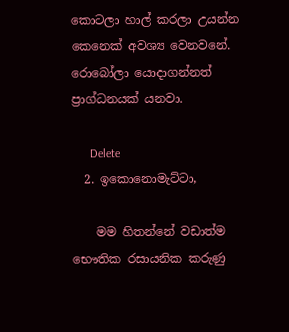කොටලා හාල් කරලා උයන්න කෙනෙක් අවශ්‍ය වෙනවනේ. රොබෝලා යොදාගන්නත් ප්‍රාග්ධනයක් යනවා.

      Delete
  2. ඉකොනොමැට්ටා,

    මම හිතන්නේ වඩාත්ම භෞතික රසායනික කරුණු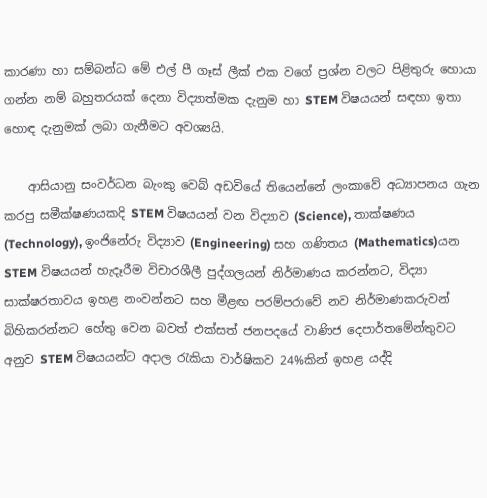කාරණා හා සම්බන්ධ මේ එල් පී ගෑස් ලීක් එක වගේ ප්‍රශ්න වලට පිළිතුරු හොයා ගන්න නම් බහුතරයක් දෙනා විද්‍යාත්මක දැනුම හා STEM විෂයයන් සඳහා ඉතා හොඳ දැනුමක් ලබා ගැනීමට අවශ්‍යයි.

    ආසියානු සංවර්ධන බැංකු වෙබ් අඩවියේ තියෙන්නේ ලංකාවේ අධ්‍යාපනය ගැන කරපු සමීක්ෂණයකදි STEM විෂයයන් වන විද්‍යාව (Science), තාක්ෂණය (Technology), ඉංජිනේරු විද්‍යාව (Engineering) සහ ගණිතය (Mathematics)යන STEM විෂයයන් හැදෑරීම විචාරශීලී පුද්ගලයන් නිර්මාණය කරන්නට, විද්‍යා සාක්ෂරතාවය ඉහළ නංවන්නට සහ මීළඟ පරම්පරාවේ නව නිර්මාණකරුවන් බිහිකරන්නට හේතු වෙන බවත් එක්සත් ජනපදයේ වාණිජ දෙපාර්තමේන්තුවට අනුව STEM විෂයයන්ට අදාල රැකියා වාර්ෂිකව 24%කින් ඉහළ යද්දි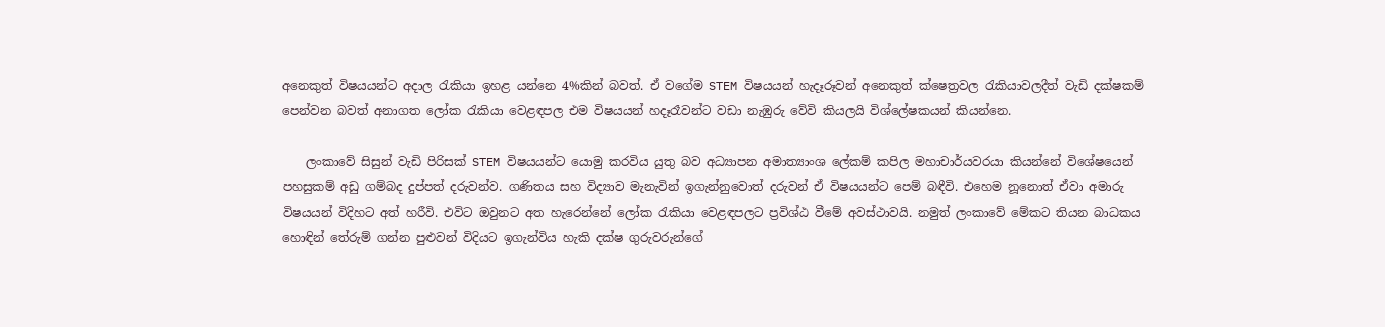අනෙකුත් විෂයයන්ට අදාල රැකියා ඉහළ යන්නෙ 4%කින් බවත්. ඒ වගේම STEM විෂයයන් හැදෑරූවන් අනෙකුත් ක්ෂෙත්‍රවල රැකියාවලදීත් වැඩි දක්ෂකම් පෙන්වන බවත් අනාගත ලෝක රැකියා වෙළඳපල එම විෂයයන් හදෑරෑවන්ට වඩා නැඹුරු වේවි කියලයි විශ්ලේෂකයන් කියන්නෙ.

    ලංකාවේ සිසුන් වැඩි පිරිසක් STEM විෂයයන්ට යොමු කරවිය යුතු බව අධ්‍යාපන අමාත්‍යාංශ ලේකම් කපිල මහාචාර්යවරයා කියන්නේ විශේෂයෙන් පහසුකම් අඩු ගම්බද දුප්පත් දරුවන්ව. ගණිතය සහ විද්‍යාව මැනැවින් ඉගැන්නුවොත් දරුවන් ඒ විෂයයන්ට පෙම් බඳීවි. එහෙම නූනොත් ඒවා අමාරු විෂයයන් විදිහට අත් හරීවි. එවිට ඔවුනට අත හැරෙන්නේ ලෝක රැකියා වෙළඳපලට ප්‍රවිශ්ඨ වීමේ අවස්ථාවයි. නමුත් ලංකාවේ මේකට තියන බාධකය හොඳින් තේරුම් ගන්න පුළුවන් විදියට ඉගැන්විය හැකි දක්ෂ ගුරුවරුන්ගේ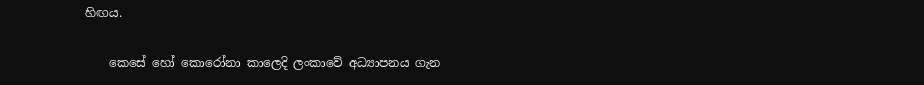හිඟය.

    කෙසේ හෝ කොරෝනා කාලෙදි ලංකාවේ අධ්‍යාපනය ගැන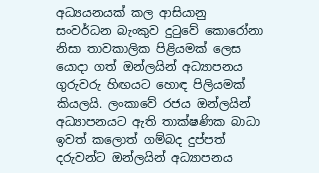අධ්‍යයනයක් කල ආසියානු සංවර්ධන බැංකුව දුටුවේ කොරෝනා නිසා තාවකාලික පිළියමක් ලෙස යොදා ගත් ඔන්ලයින් අධ්‍යාපනය ගුරුවරු හිඟයට හොඳ පිලියමක් කියලයි. ලංකාවේ රජය ඔන්ලයින් අධ්‍යාපනයට ඇති තාක්ෂණික බාධා ඉවත් කලොත් ගම්බද දුප්පත් දරුවන්ට ඔන්ලයින් අධ්‍යාපනය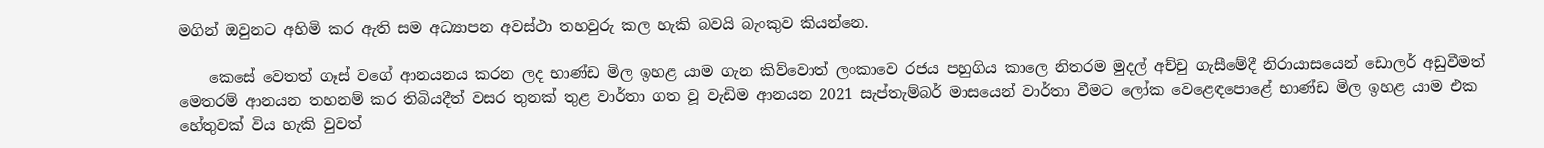මගින් ඔවුනට අහිමි කර ඇති සම අධ්‍යාපන අවස්ථා තහවුරු කල හැකි බවයි බැංකුව කියන්නෙ.

    කෙසේ වෙතත් ගෑස් වගේ ආනයනය කරන ලද භාණ්ඩ මිල ඉහළ යාම ගැන කිව්වොත් ලංකාවෙ රජය පහුගිය කාලෙ නිතරම මුදල් අච්චු ගැසීමේදී නිරායාසයෙන් ඩොලර් අඩුවීමත් මෙතරම් ආනයන තහනම් කර තිබියදීත් වසර තුනක් තුළ වාර්තා ගත වූ වැඩිම ආනයන 2021 සැප්තැම්බර් මාසයෙන් වාර්තා වීමට ලෝක වෙළෙඳපොළේ භාණ්ඩ මිල ඉහළ යාම එක හේතුවක් විය හැකි වුවත්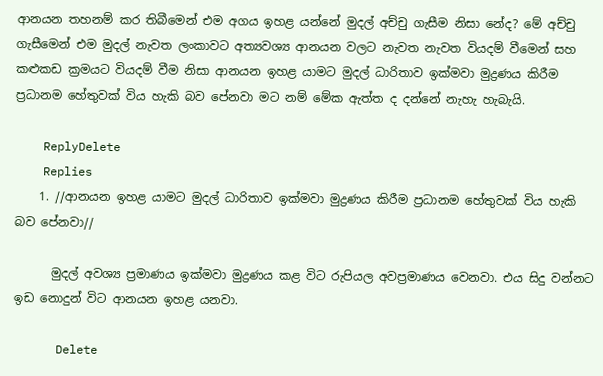ආනයන තහනම් කර තිබීමෙන් එම අගය ඉහළ යන්නේ මුදල් අච්චු ගැසීම නිසා නේද? මේ අච්චු ගැසීමෙන් එම මුදල් නැවත ලංකාවට අත්‍යවශ්‍ය ආනයන වලට නැවත නැවත වියදම් වීමෙන් සහ කළුකඩ ක්‍රමයට වියදම් වීම නිසා ආනයන ඉහළ යාමට මුදල් ධාරිතාව ඉක්මවා මුද්‍රණය කිරීම ප්‍රධානම හේතුවක් විය හැකි බව පේනවා මට නම් මේක ඇත්ත ද දන්නේ නැහැ හැබැයි.

    ReplyDelete
    Replies
    1. //ආනයන ඉහළ යාමට මුදල් ධාරිතාව ඉක්මවා මුද්‍රණය කිරීම ප්‍රධානම හේතුවක් විය හැකි බව පේනවා//

      මුදල් අවශ්‍ය ප්‍රමාණය ඉක්මවා මුද්‍රණය කළ විට රුපියල අවප්‍රමාණය වෙනවා. එය සිදු වන්නට ඉඩ නොදුන් විට ආනයන ඉහළ යනවා.

      Delete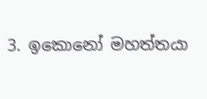3. ඉකොනෝ මහත්තයා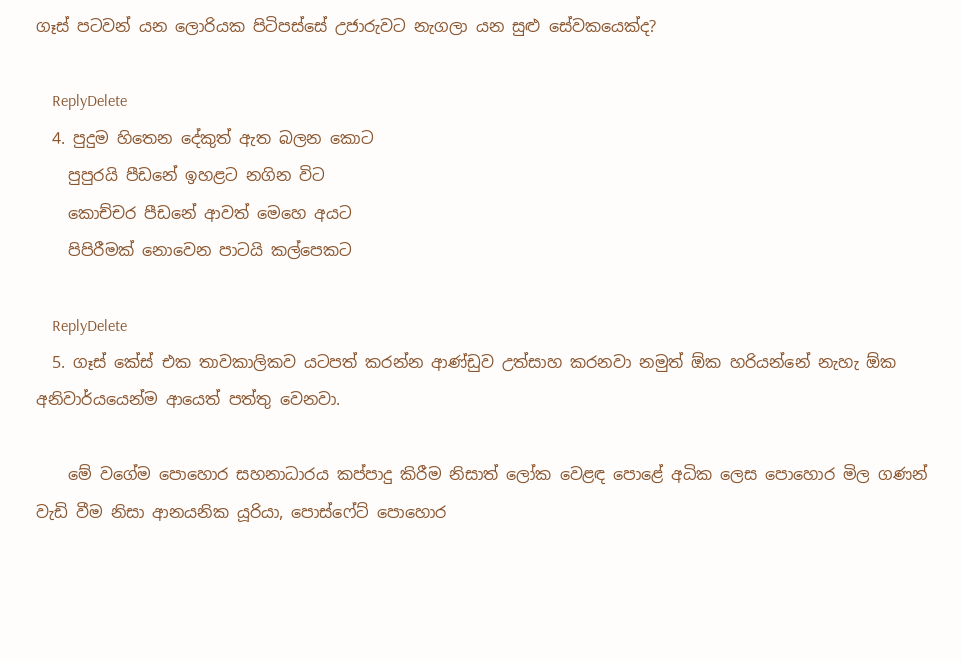ගෑස් පටවන් යන ලොරියක පිටිපස්සේ උජාරුවට නැගලා යන සුළු සේවකයෙක්ද?

    ReplyDelete
  4. පුදුම හිතෙන දේකුත් ඇත බලන කොට
    පුපුරයි පීඩනේ ඉහළට නගින විට
    කොච්චර පීඩනේ ආවත් මෙහෙ අයට
    පිපිරීමක් නොවෙන පාටයි කල්පෙකට

    ReplyDelete
  5. ගෑස් කේස් එක තාවකාලිකව යටපත් කරන්න ආණ්ඩුව උත්සාහ කරනවා නමුත් ඕක හරියන්නේ නැහැ ඕක අනිවාර්යයෙන්ම ආයෙත් පත්තු වෙනවා.

    මේ වගේම පොහොර සහනාධාරය කප්පාදු කිරීම නිසාත් ලෝක වෙළඳ පොළේ අධික ලෙස පොහොර මිල ගණන් වැඩි වීම නිසා ආනයනික යූරියා, පොස්ෆේට් පොහොර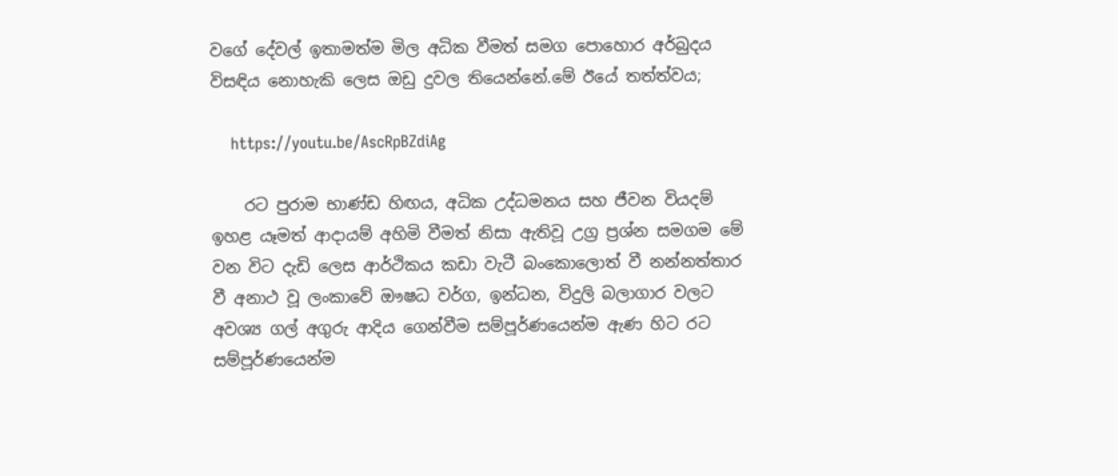වගේ දේවල් ඉතාමත්ම මිල අධික වීමත් සමග පොහොර අර්බුදය විසඳිය නොහැකි ලෙස ඔඩු දුවල තියෙන්නේ.මේ ඊයේ තත්ත්වය;

    https://youtu.be/AscRpBZdiAg

    රට පුරාම භාණ්ඩ හිඟය, අධික උද්ධමනය සහ ජීවන වියදම් ඉහළ යෑමත් ආදායම් අහිමි වීමත් නිසා ඇතිවූ උග්‍ර ප්‍රශ්න සමගම මේ වන විට දැඩි ලෙස ආර්ථිකය කඩා වැටී බංකොලොත් වී නන්නත්තාර වී අනාථ වූ ලංකාවේ ඖෂධ වර්ග, ඉන්ධන, විදුලි බලාගාර වලට අවශ්‍ය ගල් අගුරු ආදිය ගෙන්වීම සම්පූර්ණයෙන්ම ඇණ හිට රට සම්පූර්ණයෙන්ම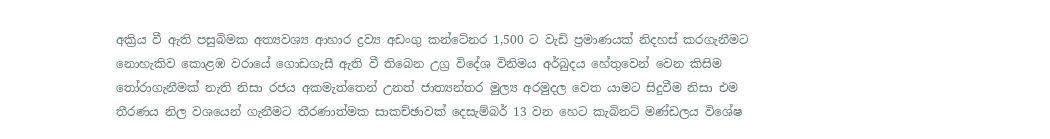අක්‍රිය වී ඇති පසුබිමක අත්‍යවශ්‍ය ආහාර ද්‍රව්‍ය අඩංගු කන්ටේනර 1,500 ට වැඩි ප්‍රමාණයක් නිදහස් කරගැනීමට නොහැකිව කොළඹ වරායේ ගොඩගැසී ඇති වී තිබෙන උග්‍ර විදේශ විනිමය අර්බුදය හේතුවෙන් වෙන කිසිම තෝරාගැනීමක් නැති නිසා රජය අකමැත්තෙන් උනත් ජාත්‍යන්තර මුල්‍ය අරමුදල වෙත යාමට සිදුවීම නිසා එම තීරණය නිල වශයෙන් ගැනීමට තීරණාත්මක සාකච්ඡාවක් දෙසැම්බර් 13 වන හෙට කැබිනට් මණ්ඩලය විශේෂ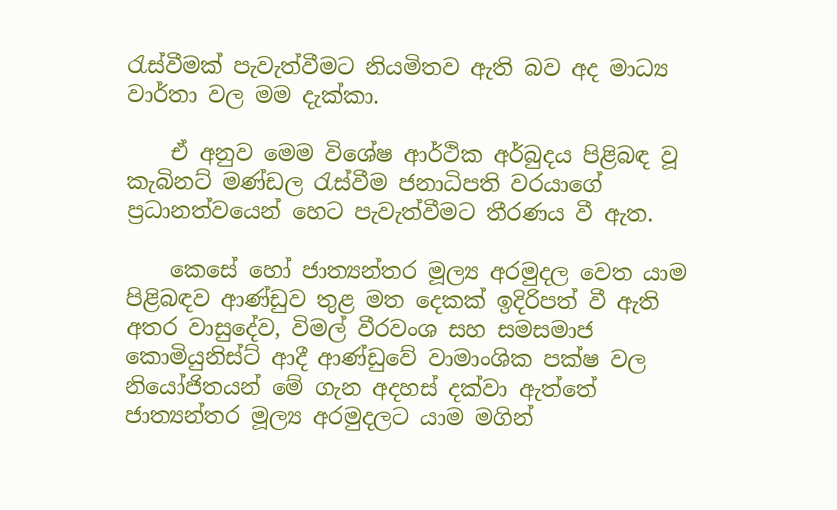රැස්වීමක් පැවැත්වීමට නියමිතව ඇති බව අද මාධ්‍ය වාර්තා වල මම දැක්කා.

    ඒ අනුව මෙම විශේෂ ආර්ථික අර්බුදය පිළිබඳ වූ කැබිනට් මණ්ඩල රැස්වීම ජනාධිපති වරයාගේ ප්‍රධානත්වයෙන් හෙට පැවැත්වීමට තීරණය වී ඇත.

    කෙසේ හෝ ජාත්‍යන්තර මූල්‍ය අරමුදල වෙත යාම පිළිබඳව ආණ්ඩුව තුළ මත දෙකක් ඉදිරිපත් වී ඇති අතර වාසුදේව, විමල් වීරවංශ සහ සමසමාජ කොමියුනිස්ට් ආදී ආණ්ඩුවේ වාමාංශික පක්ෂ වල නියෝජිතයන් මේ ගැන අදහස් දක්වා ඇත්තේ ජාත්‍යන්තර මූල්‍ය අරමුදලට යාම මගින්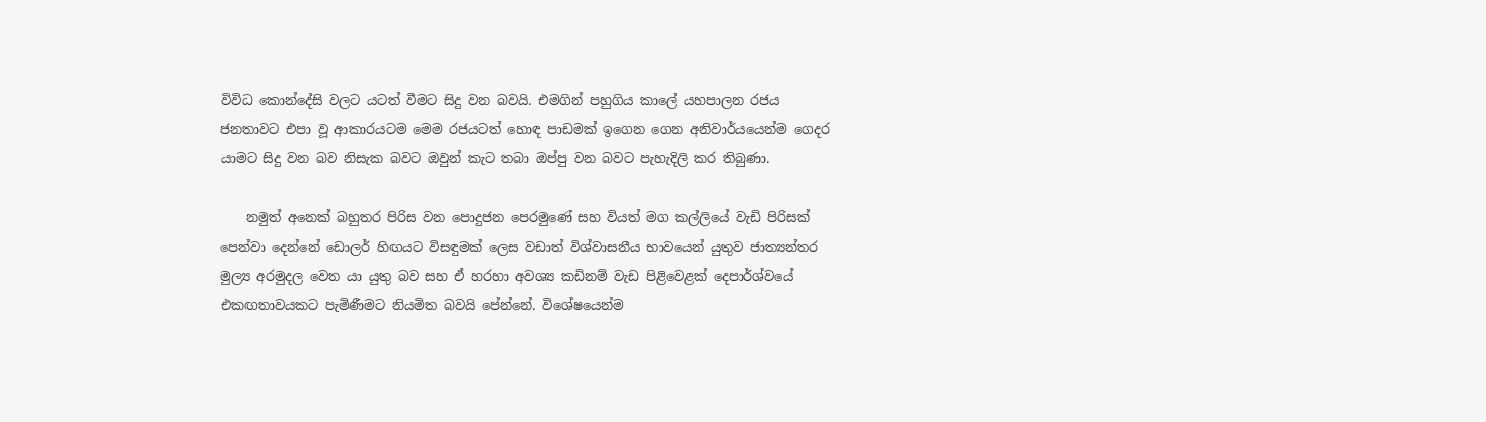විවිධ කොන්දේසි වලට යටත් වීමට සිදු වන බවයි. එමගින් පහුගිය කාලේ යහපාලන රජය ජනතාවට එපා වූ ආකාරයටම මෙම රජයටත් හොඳ පාඩමක් ඉගෙන ගෙන අනිවාර්යයෙන්ම ගෙදර යාමට සිදු වන බව නිසැක බවට ඔවුන් කැට තබා ඔප්පු වන බවට පැහැදිලි කර තිබුණා.

    නමුත් අනෙක් බහුතර පිරිස වන පොදුජන පෙරමුණේ සහ වියත් මග කල්ලියේ වැඩි පිරිසක් පෙන්වා දෙන්නේ ඩොලර් හිඟයට විසඳුමක් ලෙස වඩාත් විශ්වාසනීය භාවයෙන් යුතුව ජාත්‍යන්තර මුල්‍ය අරමුදල වෙත යා යුතු බව සහ ඒ හරහා අවශ්‍ය කඩිනම් වැඩ පිළිවෙළක් දෙපාර්ශ්වයේ එකඟතාවයකට පැමිණීමට නියමිත බවයි පේන්නේ. විශේෂයෙන්ම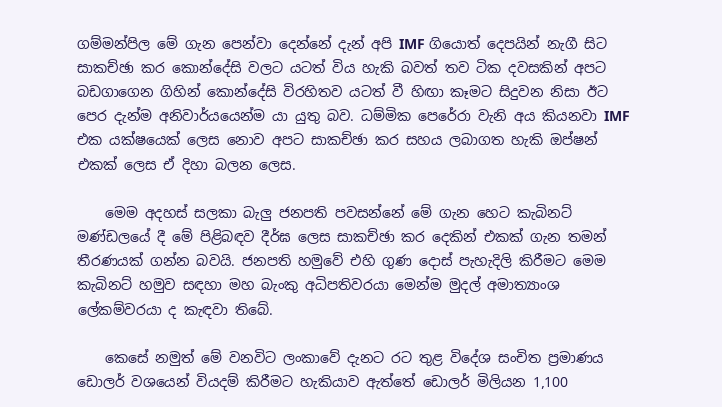ගම්මන්පිල මේ ගැන පෙන්වා දෙන්නේ දැන් අපි IMF ගියොත් දෙපයින් නැගී සිට සාකච්ඡා කර කොන්දේසි වලට යටත් විය හැකි බවත් තව ටික දවසකින් අපට බඩගාගෙන ගිහින් කොන්දේසි විරහිතව යටත් වී හිඟා කෑමට සිදුවන නිසා ඊට පෙර දැන්ම අනිවාර්යයෙන්ම යා යුතු බව. ධම්මික පෙරේරා වැනි අය කියනවා IMF එක යක්ෂයෙක් ලෙස නොව අපට සාකච්ඡා කර සහය ලබාගත හැකි ඔප්ෂන් එකක් ලෙස ඒ දිහා බලන ලෙස.

    මෙම අදහස් සලකා බැලු ජනපති පවසන්නේ මේ ගැන හෙට කැබිනට් මණ්ඩලයේ දී මේ පිළිබඳව දීර්ඝ ලෙස සාකච්ඡා කර දෙකින් එකක් ගැන තමන් තීරණයක් ගන්න බවයි. ජනපති හමුවේ එහි ගුණ දොස් පැහැදිලි කිරීමට මෙම කැබිනට් හමුව සඳහා මහ බැංකු අධිපතිවරයා මෙන්ම මුදල් අමාත්‍යාංශ ලේකම්වරයා ද කැඳවා තිබේ.

    කෙසේ නමුත් මේ වනවිට ලංකාවේ දැනට රට තුළ විදේශ සංචිත ප්‍රමාණය ඩොලර් වශයෙන් වියදම් කිරීමට හැකියාව ඇත්තේ ඩොලර් මිලියන 1,100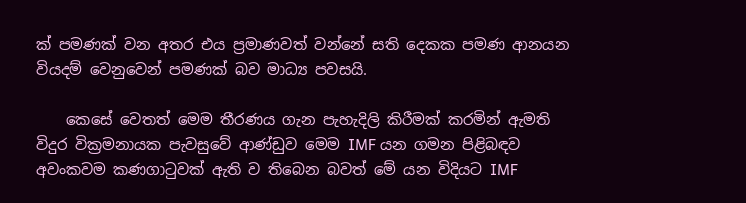ක් පමණක් වන අතර එය ප්‍රමාණවත් වන්නේ සති දෙකක පමණ ආනයන වියදම් වෙනුවෙන් පමණක් බව මාධ්‍ය පවසයි.

    කෙසේ වෙතත් මෙම තීරණය ගැන පැහැදිලි කිරීමක් කරමින් ඇමති විදුර වික්‍රමනායක පැවසුවේ ආණ්ඩුව මෙම IMF යන ගමන පිළිබඳව අවංකවම කණගාටුවක් ඇති ව තිබෙන බවත් මේ යන විදියට IMF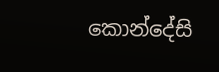කොන්දේසි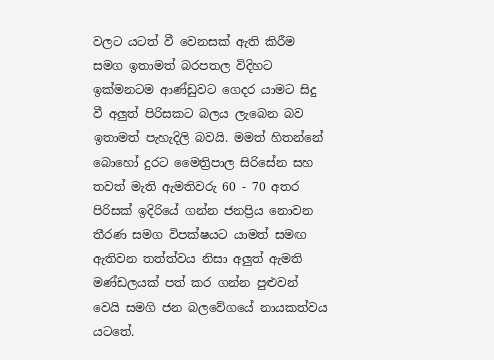වලට යටත් වී වෙනසක් ඇති කිරීම සමග ඉතාමත් බරපතල විදිහට ඉක්මනටම ආණ්ඩුවට ගෙදර යාමට සිදු වී අලුත් පිරිසකට බලය ලැබෙන බව ඉතාමත් පැහැදිලි බවයි. මමත් හිතන්නේ බොහෝ දුරට මෛත්‍රිපාල සිරිසේන සහ තවත් මැති ඇමතිවරු 60 - 70 අතර පිරිසක් ඉදිරියේ ගන්න ජනප්‍රිය නොවන තීරණ සමග විපක්ෂයට යාමත් සමඟ ඇතිවන තත්ත්වය නිසා අලුත් ඇමති මණ්ඩලයක් පත් කර ගන්න පුළුවන් වෙයි සමගි ජන බලවේගයේ නායකත්වය යටතේ.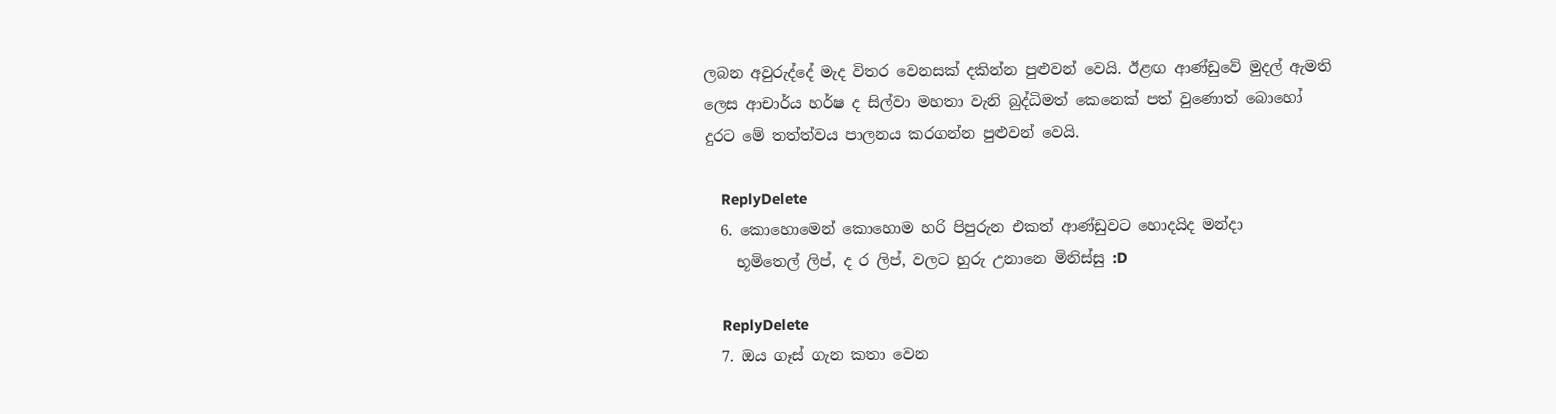ලබන අවුරුද්දේ මැද විතර වෙනසක් දකින්න පුළුවන් වෙයි. ඊළඟ ආණ්ඩුවේ මුදල් ඇමති ලෙස ආචාර්ය හර්ෂ ද සිල්වා මහතා වැනි බුද්ධිමත් කෙනෙක් පත් වුණොත් බොහෝ දුරට මේ තත්ත්වය පාලනය කරගන්න පුළුවන් වෙයි.

    ReplyDelete
  6. කොහොමෙන් කොහොම හරි පිපුරුන එකත් ආණ්ඩුවට හොදයිද මන්දා
    භූමිතෙල් ලිප්, ද ර ලිප්, වලට හුරු උනානෙ මිනිස්සු :D

    ReplyDelete
  7. ඔය ගෑස් ගැන කතා වෙන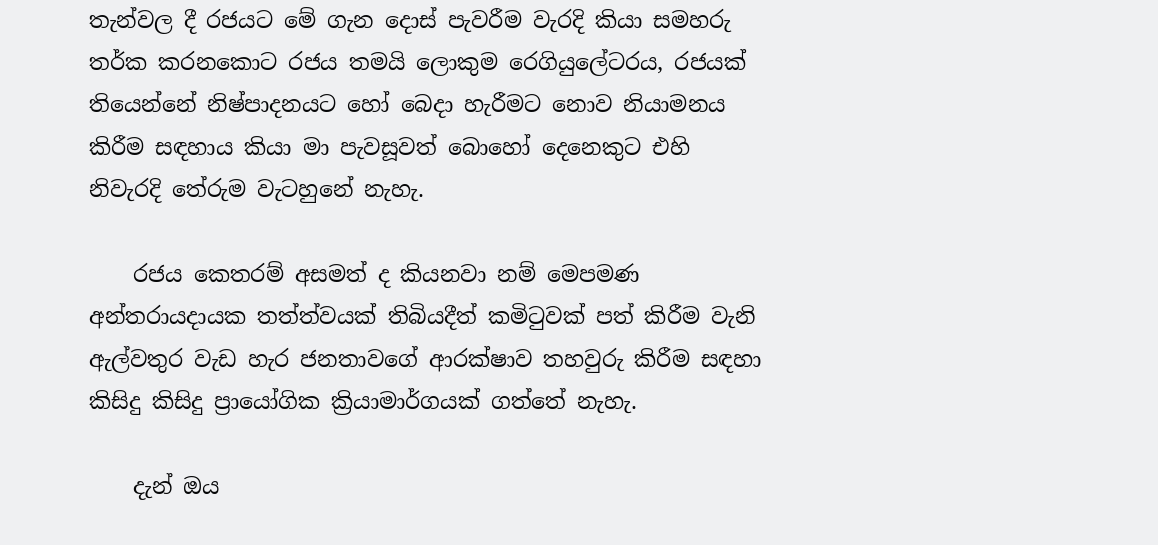තැන්වල දී රජයට මේ ගැන දොස් පැවරීම වැරදි කියා සමහරු තර්ක කරනකොට රජය තමයි ලොකුම රෙගියුලේටරය, රජයක් තියෙන්නේ නිෂ්පාදනයට හෝ බෙදා හැරීමට නොව නියාමනය කිරීම සඳහාය කියා මා පැවසූවත් බොහෝ දෙනෙකුට එහි නිවැරදි තේරුම වැටහුනේ නැහැ.

    රජය කෙතරම් අසමත් ද කියනවා නම් මෙපමණ අන්තරායදායක තත්ත්වයක් තිබියදීත් කමිටුවක් පත් කිරීම වැනි ඇල්වතුර වැඩ හැර ජනතාවගේ ආරක්ෂාව තහවුරු කිරීම සඳහා කිසිදු කිසිදු ප්‍රායෝගික ක්‍රියාමාර්ගයක් ගත්තේ නැහැ.

    දැන් ඔය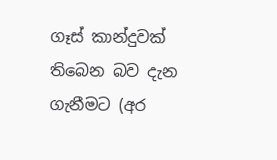ගෑස් කාන්දුවක් තිබෙන බව දැන ගැනීමට (අර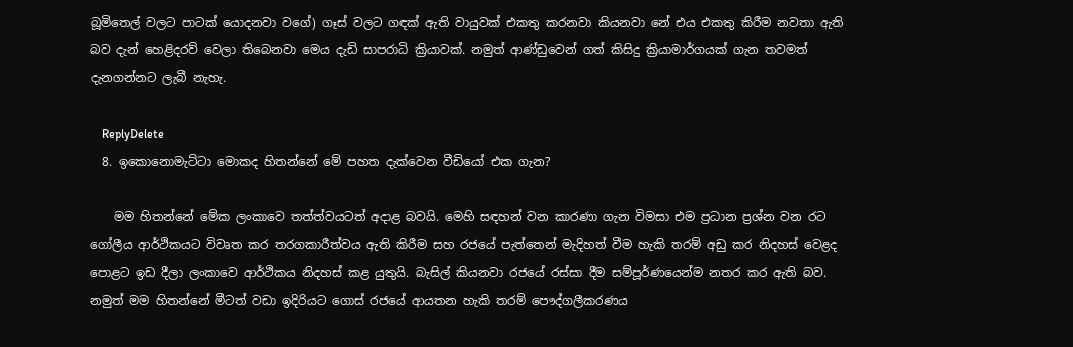බූමිතෙල් වලට පාටක් යොදනවා වගේ) ගෑස් වලට ගඳක් ඇති වායුවක් එකතු කරනවා කියනවා නේ එය එකතු කිරීම නවතා ඇති බව දැන් හෙළිදරව් වෙලා තිබෙනවා මෙය දැඩි සාපරාධි ක්‍රියාවක්. නමුත් ආණ්ඩුවෙන් ගත් කිසිදු ක්‍රියාමාර්ගයක් ගැන තවමත් දැනගන්නට ලැබී නැහැ.

    ReplyDelete
  8. ඉකොනොමැට්ටා මොකද හිතන්නේ මේ පහත දැක්වෙන වීඩියෝ එක ගැන?

    මම හිතන්නේ මේක ලංකාවෙ තත්ත්වයටත් අදාළ බවයි. මෙහි සඳහන් වන කාරණා ගැන විමසා එම ප්‍රධාන ප්‍රශ්න වන රට ගෝලීය ආර්ථිකයට විවෘත කර තරගකාරීත්වය ඇති කිරීම සහ රජයේ පැත්තෙන් මැදිහත් වීම හැකි තරම් අඩු කර නිදහස් වෙළද පොළට ඉඩ දීලා ලංකාවෙ ආර්ථිකය නිදහස් කළ යුතුයි. බැසිල් කියනවා රජයේ රස්සා දීම සම්පූර්ණයෙන්ම නතර කර ඇති බව. නමුත් මම හිතන්නේ මීටත් වඩා ඉදිරියට ගොස් රජයේ ආයතන හැකි තරම් පෞද්ගලීකරණය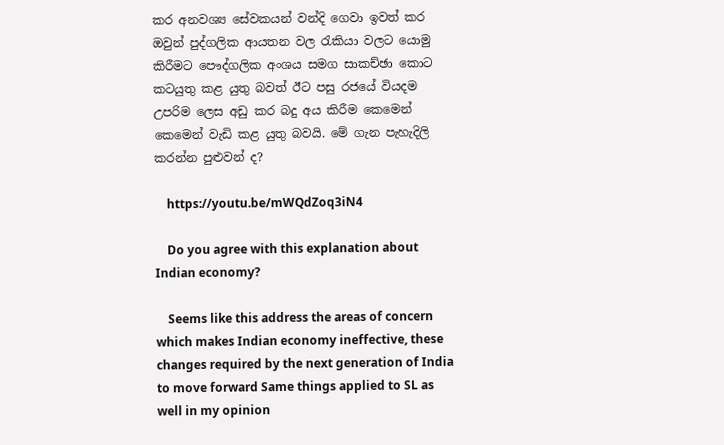කර අනවශ්‍ය සේවකයන් වන්දි ගෙවා ඉවත් කර ඔවුන් පුද්ගලික ආයතන වල රැකියා වලට යොමු කිරීමට පෞද්ගලික අංශය සමග සාකච්ඡා කොට කටයුතු කළ යුතු බවත් ඊට පසු රජයේ වියදම උපරිම ලෙස අඩු කර බදු අය කිරීම කෙමෙන් කෙමෙන් වැඩි කළ යුතු බවයි. මේ ගැන පැහැදිලි කරන්න පුළුවන් ද?

    https://youtu.be/mWQdZoq3iN4

    Do you agree with this explanation about Indian economy?

    Seems like this address the areas of concern which makes Indian economy ineffective, these changes required by the next generation of India to move forward Same things applied to SL as well in my opinion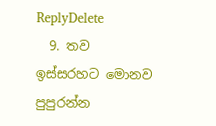ReplyDelete
  9. තව ඉස්සරහට මොනව පුපුරන්න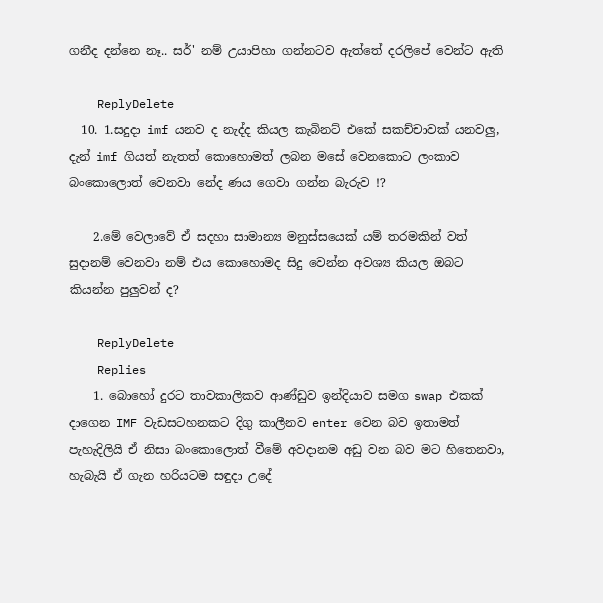ගනීද දන්නෙ නෑ.. සර්' නම් උයාපිහා ගන්නටව ඇත්තේ දරලිපේ වෙන්ට ඇති

    ReplyDelete
  10. 1.සදුදා imf යනව ද නැද්ද කියල කැබිනට් එකේ සකච්චාවක් යනවලු, දැන් imf ගියත් නැතත් කොහොමත් ලබන මසේ වෙනකොට ලංකාව බංකොලොත් වෙනවා නේද ණය ගෙවා ගන්න බැරුව !?

    2.මේ වෙලාවේ ඒ සදහා සාමාන්‍ය මනුස්සයෙක් යම් තරමකින් වත් සුදානම් වෙනවා නම් එය කොහොමද සිදු වෙන්න අවශ්‍ය කියල ඔබට කියන්න පුලුවන් ද?

    ReplyDelete
    Replies
    1. බොහෝ දුරට තාවකාලිකව ආණ්ඩුව ඉන්දියාව සමග swap එකක් දාගෙන IMF වැඩසටහනකට දිගු කාලීනව enter වෙන බව ඉතාමත් පැහැදිලියි ඒ නිසා බංකොලොත් වීමේ අවදානම අඩු වන බව මට හිතෙනවා, හැබැයි ඒ ගැන හරියටම සඳුදා උදේ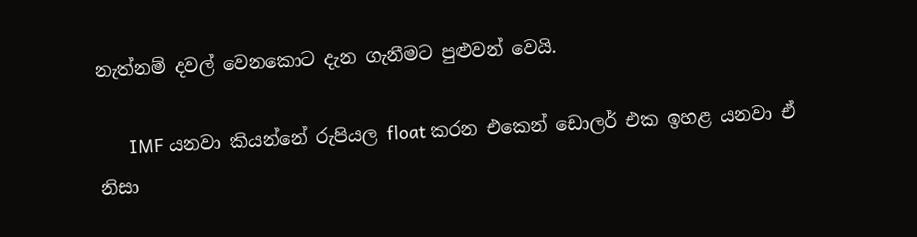නැත්නම් දවල් වෙනකොට දැන ගැනීමට පුළුවන් වෙයි.

      IMF යනවා කියන්නේ රුපියල float කරන එකෙන් ඩොලර් එක ඉහළ යනවා ඒ නිසා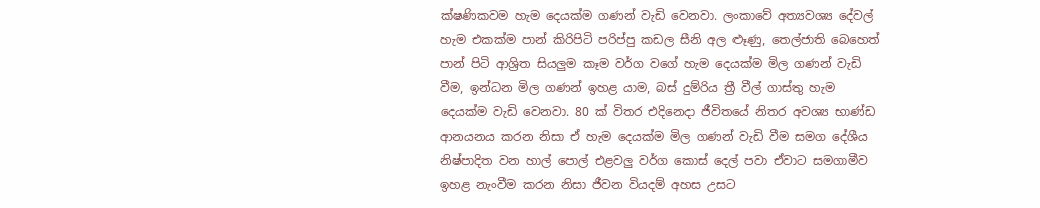ක්ෂණිකවම හැම දෙයක්ම ගණන් වැඩි වෙනවා. ලංකාවේ අත්‍යවශ්‍ය දේවල් හැම එකක්ම පාන් කිරිපිටි පරිප්පු කඩල සීනි අල ළූණු, තෙල්ජාති බෙහෙත් පාන් පිටි ආශ්‍රිත සියලුම කෑම වර්ග වගේ හැම දෙයක්ම මිල ගණන් වැඩි වීම, ඉන්ධන මිල ගණන් ඉහළ යාම, බස් දුම්රිය ත්‍රී වීල් ගාස්තු හැම දෙයක්ම වැඩි වෙනවා. 80 ක් විතර එදිනෙදා ජීවිතයේ නිතර අවශ්‍ය භාණ්ඩ ආනයනය කරන නිසා ඒ හැම දෙයක්ම මිල ගණන් වැඩි වීම සමග දේශීය නිෂ්පාදිත වන හාල් පොල් එළවලු වර්ග කොස් දෙල් පවා ඒවාට සමගාමීව ඉහළ නැංවීම කරන නිසා ජීවන වියදම් අහස උසට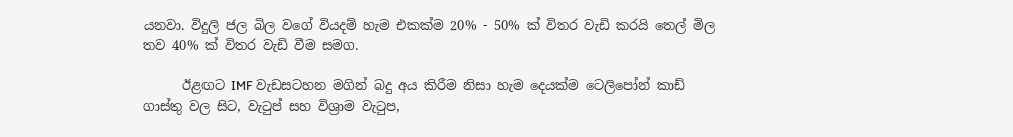යනවා. විදුලි ජල බිල වගේ වියදම් හැම එකක්ම 20% - 50% ක් විතර වැඩි කරයි තෙල් මිල තව 40% ක් විතර වැඩි වීම සමග.

      ඊළඟට IMF වැඩසටහන මගින් බදු අය කිරීම නිසා හැම දෙයක්ම ටෙලිපෝන් කාඩ් ගාස්තු වල සිට, වැටුප් සහ විශ්‍රාම වැටුප,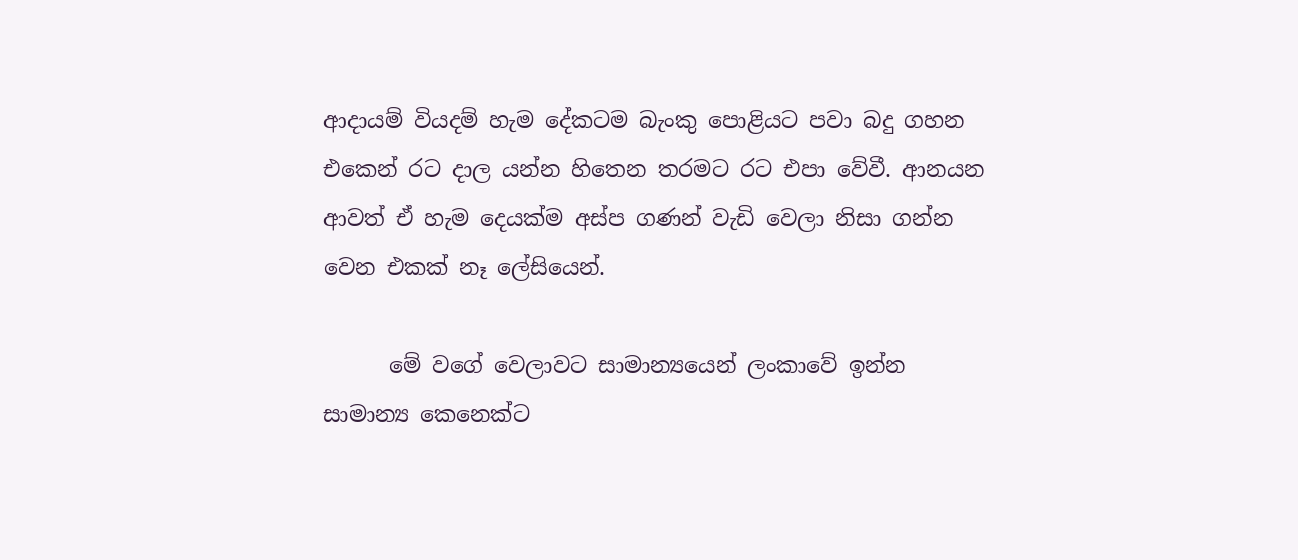ආදායම් වියදම් හැම දේකටම බැංකු පොළියට පවා බදු ගහන එකෙන් රට දාල යන්න හිතෙන තරමට රට එපා වේවී. ආනයන ආවත් ඒ හැම දෙයක්ම අස්ප ගණන් වැඩි වෙලා නිසා ගන්න වෙන එකක් නෑ ලේසියෙන්.

      මේ වගේ වෙලාවට සාමාන්‍යයෙන් ලංකාවේ ඉන්න සාමාන්‍ය කෙනෙක්ට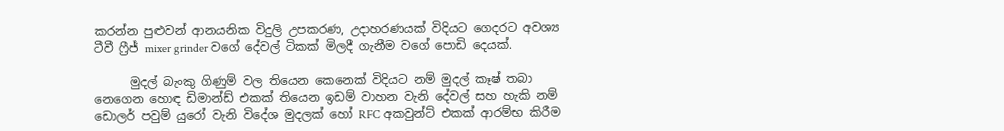කරන්න පුළුවන් ආනයනික විදුලි උපකරණ, උදාහරණයක් විදියට ගෙදරට අවශ්‍ය ටීවී ෆ්‍රීජ් mixer grinder වගේ දේවල් ටිකක් මිලදී ගැනීම වගේ පොඩි දෙයක්.

      මුදල් බැංකු ගිණුම් වල තියෙන කෙනෙක් විදියට නම් මුදල් කෑෂ් තබා නෙගෙන හොඳ ඩිමාන්ඩ් එකක් තියෙන ඉඩම් වාහන වැනි දේවල් සහ හැකි නම් ඩොලර් පවුම් යුරෝ වැනි විදේශ මුදලක් හෝ RFC අකවුන්ට් එකක් ආරම්භ කිරීම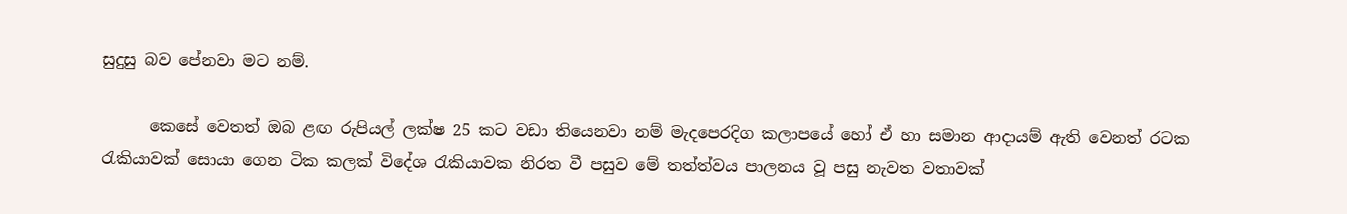සුදුසු බව පේනවා මට නම්.

      කෙසේ වෙතත් ඔබ ළඟ රුපියල් ලක්ෂ 25 කට වඩා තියෙනවා නම් මැදපෙරදිග කලාපයේ හෝ ඒ හා සමාන ආදායම් ඇති වෙනත් රටක රැකියාවක් සොයා ගෙන ටික කලක් විදේශ රැකියාවක නිරත වී පසුව මේ තත්ත්වය පාලනය වූ පසු නැවත වතාවක්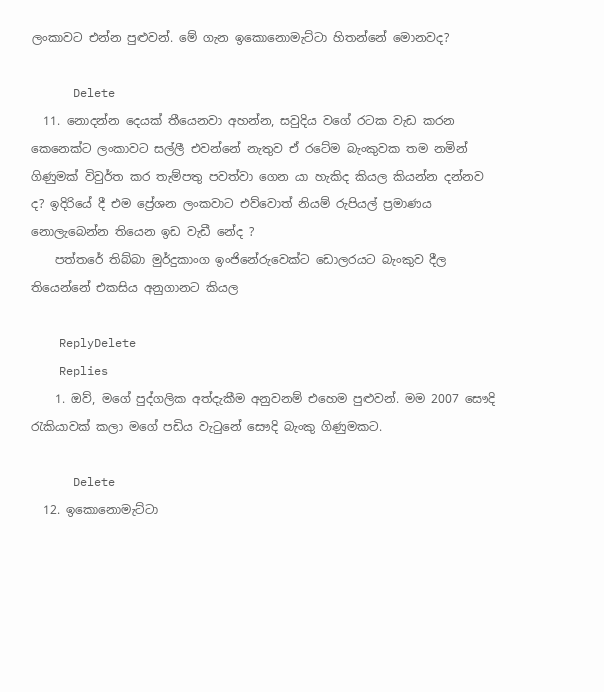ලංකාවට එන්න පුළුවන්. මේ ගැන ඉකොනොමැට්ටා හිතන්නේ මොනවද?

      Delete
  11. නොදන්න දෙයක් තීයෙනවා අහන්න, සවුදිය වගේ රටක වැඩ කරන කෙනෙක්ට ලංකාවට සල්ලී එවන්නේ නැතුව ඒ රටේම බැංකුවක තම නමින් ගිණුමක් විවුර්ත කර තැම්පතු පවත්වා ගෙන යා හැකිද කියල කියන්න දන්නව ද? ඉදිරියේ දී එම ප්‍රේශන ලංකවාට එව්වොත් නියම් රුපියල් ප්‍රමාණය නොලැබෙන්න තියෙන ඉඩ වැඩී නේද ?
    පත්තරේ තිබ්බා මුර්දුකාංග ඉංජිනේරුවෙක්ට ඩොලරයට බැංකුව දීල තියෙන්නේ එකසිය අනුගානට කියල

    ReplyDelete
    Replies
    1. ඔව්, මගේ පුද්ගලික අත්දැකීම අනුවනම් එහෙම පුළුවන්. මම 2007 සෞදි රැකියාවක් කලා මගේ පඩිය වැටුනේ සෞදි බැංකු ගිණුමකට.

      Delete
  12. ඉකොනොමැට්ටා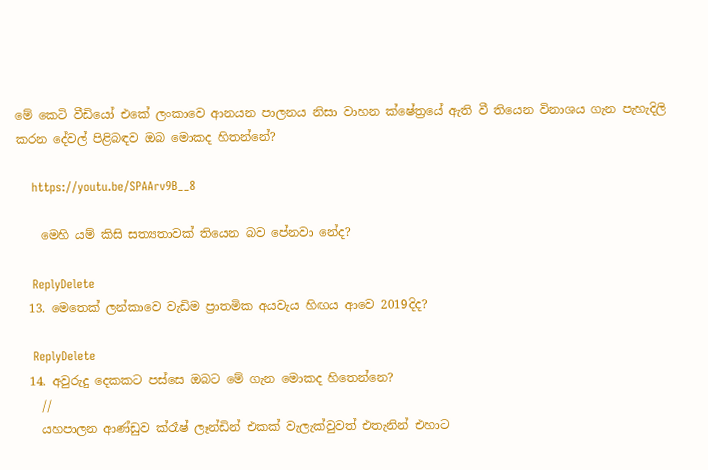මේ කෙටි වීඩියෝ එකේ ලංකාවෙ ආනයන පාලනය නිසා වාහන ක්ෂේත්‍රයේ ඇති වී තියෙන විනාශය ගැන පැහැදිලි කරන දේවල් පිළිබඳව ඔබ මොකද හිතන්නේ?

    https://youtu.be/SPAArv9B__8

    මෙහි යම් කිසි සත්‍යතාවක් තියෙන බව පේනවා නේද?

    ReplyDelete
  13. මෙතෙක් ලන්කාවෙ වැඩිම ප්‍රාතමික අයවැය හිඟය ආවෙ 2019දිද?

    ReplyDelete
  14. අවුරුදු දෙකකට පස්සෙ ඔබට මේ ගැන මොකද හිතෙන්නෙ?
    //
    යහපාලන ආණ්ඩුව ක්රෑෂ් ලෑන්ඩින් එකක් වැලැක්වුවත් එතැනින් එහාට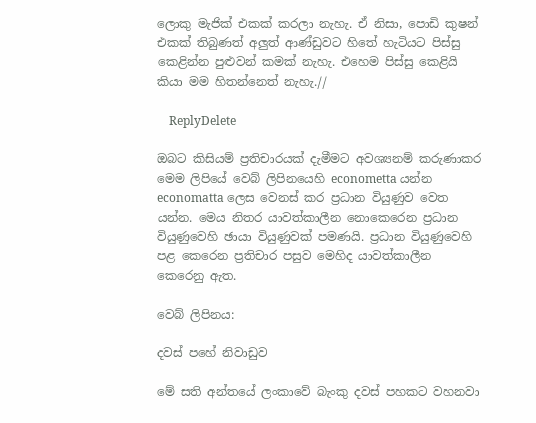ලොකු මැජික් එකක් කරලා නැහැ. ඒ නිසා, පොඩි කුෂන් එකක් තිබුණත් අලුත් ආණ්ඩුවට හිතේ හැටියට පිස්සු කෙළින්න පුළුවන් කමක් නැහැ. එහෙම පිස්සු කෙළියි කියා මම හිතන්නෙත් නැහැ.//

    ReplyDelete

ඔබට කිසියම් ප්‍රතිචාරයක් දැමීමට අවශ්‍යනම් කරුණාකර මෙම ලිපියේ වෙබ් ලිපිනයෙහි econometta යන්න economatta ලෙස වෙනස් කර ප්‍රධාන වියුණුව වෙත යන්න. මෙය නිතර යාවත්කාලීන නොකෙරෙන ප්‍රධාන වියුණුවෙහි ඡායා වියුණුවක් පමණයි. ප්‍රධාන වියුණුවෙහි පළ කෙරෙන ප්‍රතිචාර පසුව මෙහිද යාවත්කාලීන කෙරෙනු ඇත.

වෙබ් ලිපිනය:

දවස් පහේ නිවාඩුව

මේ සති අන්තයේ ලංකාවේ බැංකු දවස් පහකට වහනවා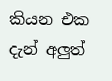කියන එක දැන් අලුත්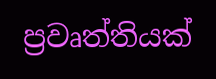ප්‍රවෘත්තියක්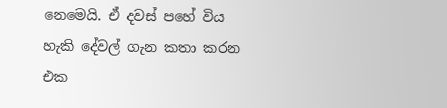නෙමෙයි. ඒ දවස් පහේ විය හැකි දේවල් ගැන කතා කරන එක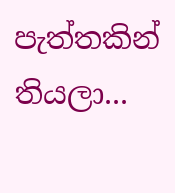පැත්තකින් තියලා...